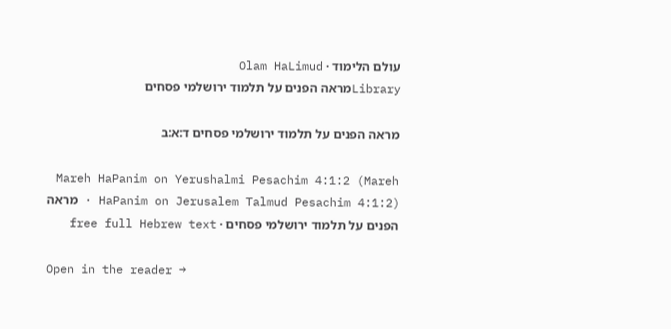עולם הלימוד · Olam HaLimud
Libraryמראה הפנים על תלמוד ירושלמי פסחים

מראה הפנים על תלמוד ירושלמי פסחים ד:א:ב

Mareh HaPanim on Yerushalmi Pesachim 4:1:2 (Mareh HaPanim on Jerusalem Talmud Pesachim 4:1:2) · מראה הפנים על תלמוד ירושלמי פסחים · free full Hebrew text

Open in the reader →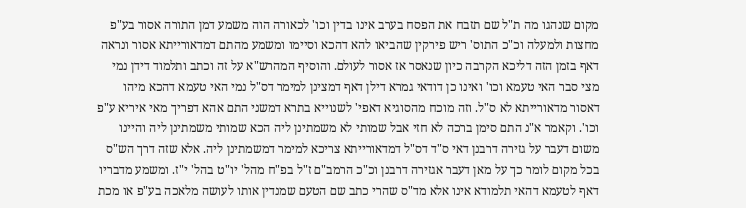מקום שנהגו מה ת"ל שם תזבח את הפסח בערב אינו בדין וכו' לכאורה הוה משמע דמן התורה אסור בע"פ מחצות ולמעלה וכ"כ התוס' ריש פירקין שהביאו להא דהכא וסיימו ומשמע מהתם דמדאורייתא אסור ונראה דאף בזמן הזה דליכא הקרבה כיון שנאסר אז אסור לעולם. והוסיף המהרש"א על זה וכתב ותלמוד דידן נמי מצי סבר האי טעמא וכו' ואינו כן דודאי גמרא דילן דאף דמצינן למימר דס"ל נמי האי טעמא דהכא מיהו דאסור מדאורייתא לא ס"ל. וזה מוכח מהסוגיא דאפי' לשנוייא בתרא דמשני התם אהא דפריך מאי איריא ע"פ וכו'. וקאמר א"נ התם סימן ברכה לא חזי אבל שמותי לא משמתינן ליה הכא שמותי משמתינן ליה והיינו משום דעבר על גזירה דרבנן דאי ס"ד דס"ל דמדאורייתא צריכא למימר דמשמתינן ליה. אלא שזה דרך הש"ס בכל מקום לומר כך על מאן דעבר אגזירה דרבנן וכ"כ הרמב"ם ז"ל בפ"ח מהל' יו"ט בהל' י"ז. ומשמע מדבריו דאף לטעמא דהאי תלמודא אינו אלא מד"ס שהרי כתב שם הטעם שמנדין אותו לעושה מלאכה בע"פ או מכת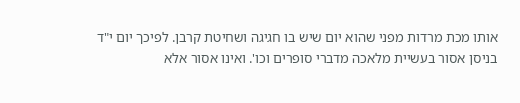אותו מכת מרדות מפני שהוא יום שיש בו חגיגה ושחיטת קרבן. לפיכך יום י"ד בניסן אסור בעשיית מלאכה מדברי סופרים וכו'. ואינו אסור אלא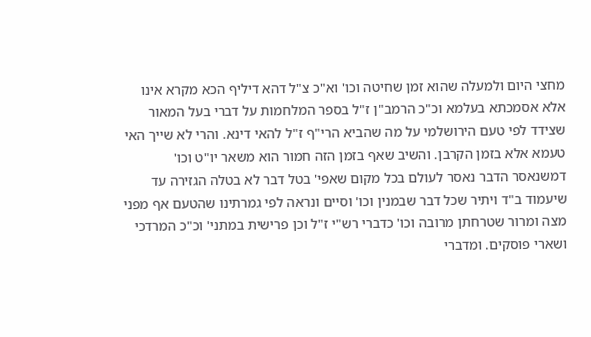מחצי היום ולמעלה שהוא זמן שחיטה וכו' וא"כ צ"ל דהא דיליף הכא מקרא אינו אלא אסמכתא בעלמא וכ"כ הרמב"ן ז"ל בספר המלחמות על דברי בעל המאור שצידד לפי טעם הירושלמי על מה שהביא הרי"ף ז"ל להאי דינא. והרי לא שייך האי טעמא אלא בזמן הקרבן. והשיב שאף בזמן הזה חמור הוא משאר יו"ט וכו' דמשנאסר הדבר נאסר לעולם בכל מקום שאפי' בטל דבר לא בטלה הגזירה עד שיעמוד ב"ד ויתיר שכל דבר שבמנין וכו' וסיים ונראה לפי גמרתינו שהטעם אף מפני מצה ומרור שטרחתן מרובה וכו' כדברי רש"י ז"ל וכן פרישית במתני' וכ"כ המרדכי ושארי פוסקים. ומדברי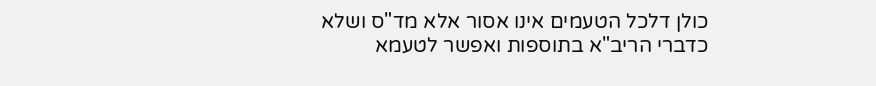כולן דלכל הטעמים אינו אסור אלא מד"ס ושלא כדברי הריב"א בתוספות ואפשר לטעמא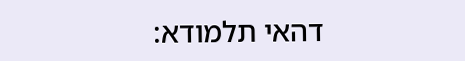דהאי תלמודא: